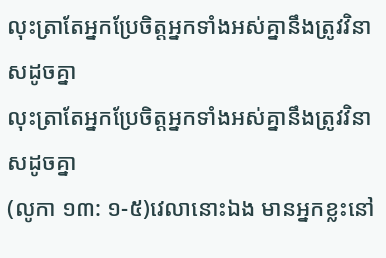លុះត្រាតែអ្នកប្រែចិត្តអ្នកទាំងអស់គ្នានឹងត្រូវវិនាសដូចគ្នា
លុះត្រាតែអ្នកប្រែចិត្តអ្នកទាំងអស់គ្នានឹងត្រូវវិនាសដូចគ្នា
(លូកា ១៣: ១-៥)វេលានោះឯង មានអ្នកខ្លះនៅ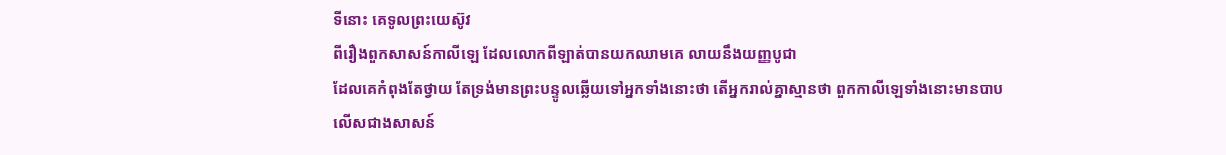ទីនោះ គេទូលព្រះយេស៊ូវ
ពីរឿងពួកសាសន៍កាលីឡេ ដែលលោកពីឡាត់បានយកឈាមគេ លាយនឹងយញ្ញបូជា
ដែលគេកំពុងតែថ្វាយ តែទ្រង់មានព្រះបន្ទូលឆ្លើយទៅអ្នកទាំងនោះថា តើអ្នករាល់គ្នាស្មានថា ពួកកាលីឡេទាំងនោះមានបាប
លើសជាងសាសន៍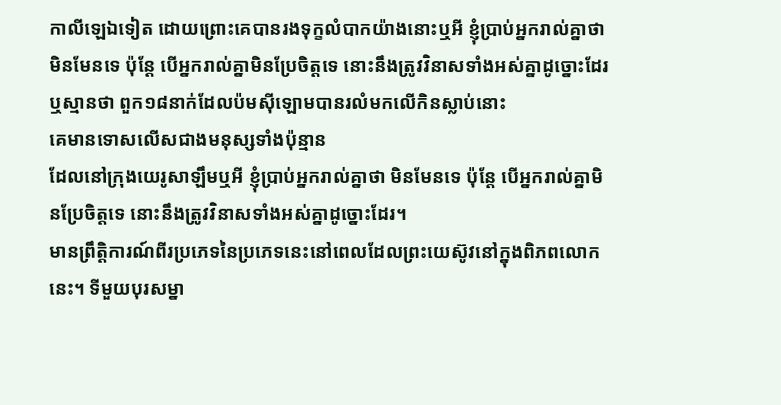កាលីឡេឯទៀត ដោយព្រោះគេបានរងទុក្ខលំបាកយ៉ាងនោះឬអី ខ្ញុំប្រាប់អ្នករាល់គ្នាថា មិនមែនទេ ប៉ុន្តែ បើអ្នករាល់គ្នាមិនប្រែចិត្តទេ នោះនឹងត្រូវវិនាសទាំងអស់គ្នាដូច្នោះដែរ ឬស្មានថា ពួក១៨នាក់ដែលប៉មស៊ីឡោមបានរលំមកលើកិនស្លាប់នោះ
គេមានទោសលើសជាងមនុស្សទាំងប៉ុន្មាន
ដែលនៅក្រុងយេរូសាឡឹមឬអី ខ្ញុំប្រាប់អ្នករាល់គ្នាថា មិនមែនទេ ប៉ុន្តែ បើអ្នករាល់គ្នាមិនប្រែចិត្តទេ នោះនឹងត្រូវវិនាសទាំងអស់គ្នាដូច្នោះដែរ។
មានព្រឹត្តិការណ៍ពីរប្រភេទនៃប្រភេទនេះនៅពេលដែលព្រះយេស៊ូវនៅក្នុងពិភពលោកនេះ។ ទីមួយបុរសម្នា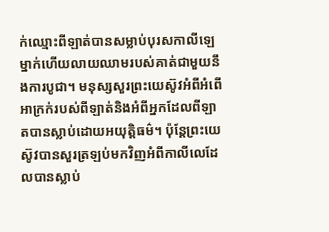ក់ឈ្មោះពីឡាត់បានសម្លាប់បុរសកាលីឡេម្នាក់ហើយលាយឈាមរបស់គាត់ជាមួយនឹងការបូជា។ មនុស្សសួរព្រះយេស៊ូវអំពីអំពើអាក្រក់របស់ពីឡាត់និងអំពីអ្នកដែលពីឡាតបានស្លាប់ដោយអយុត្តិធម៌។ ប៉ុន្តែព្រះយេស៊ូវបានសួរត្រឡប់មកវិញអំពីកាលីលេដែលបានស្លាប់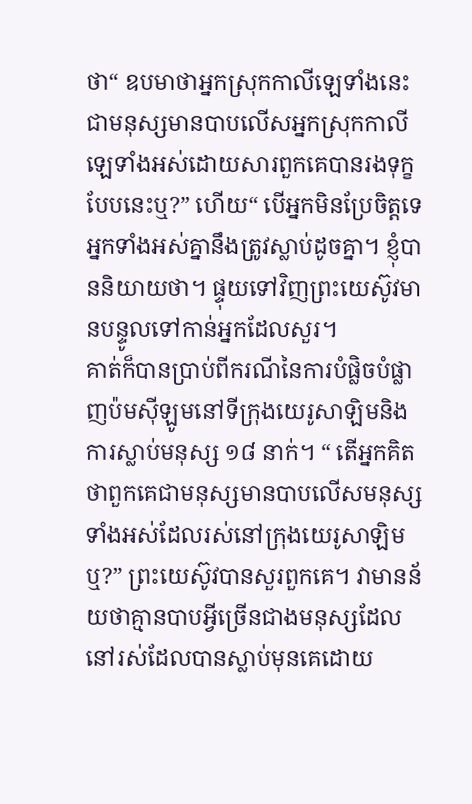ថា“ ឧបមាថាអ្នកស្រុកកាលីឡេទាំងនេះជាមនុស្សមានបាបលើសអ្នកស្រុកកាលីឡេទាំងអស់ដោយសារពួកគេបានរងទុក្ខបែបនេះឬ?” ហើយ“ បើអ្នកមិនប្រែចិត្តទេអ្នកទាំងអស់គ្នានឹងត្រូវស្លាប់ដូចគ្នា។ ខ្ញុំបាននិយាយថា។ ផ្ទុយទៅវិញព្រះយេស៊ូវមានបន្ទូលទៅកាន់អ្នកដែលសួរ។
គាត់ក៏បានប្រាប់ពីករណីនៃការបំផ្លិចបំផ្លាញប៉មស៊ីឡូមនៅទីក្រុងយេរូសាឡិមនិងការស្លាប់មនុស្ស ១៨ នាក់។ “ តើអ្នកគិតថាពួកគេជាមនុស្សមានបាបលើសមនុស្សទាំងអស់ដែលរស់នៅក្រុងយេរូសាឡិមឬ?” ព្រះយេស៊ូវបានសួរពួកគេ។ វាមានន័យថាគ្មានបាបអ្វីច្រើនជាងមនុស្សដែលនៅរស់ដែលបានស្លាប់មុនគេដោយ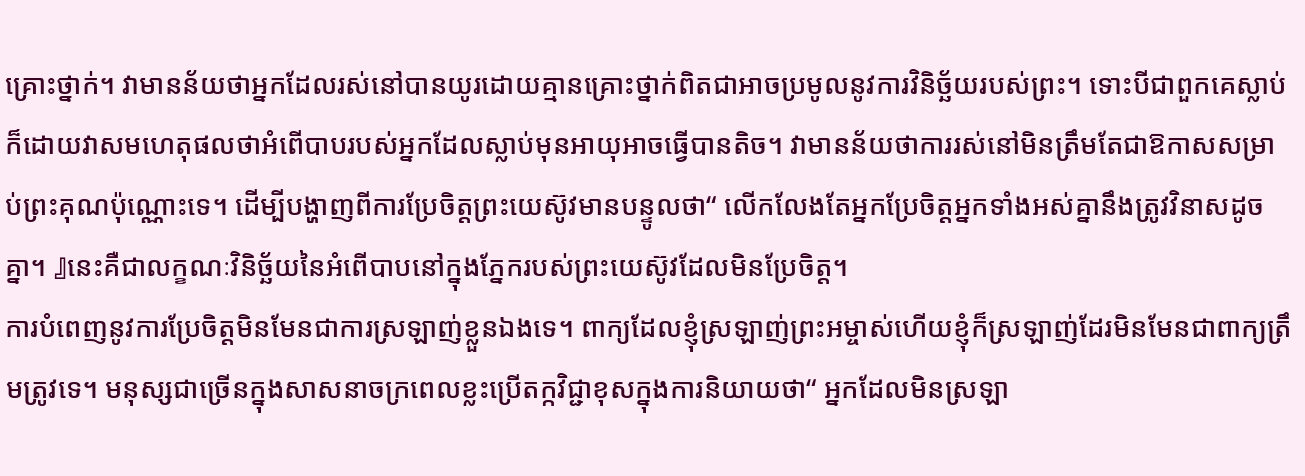គ្រោះថ្នាក់។ វាមានន័យថាអ្នកដែលរស់នៅបានយូរដោយគ្មានគ្រោះថ្នាក់ពិតជាអាចប្រមូលនូវការវិនិច្ឆ័យរបស់ព្រះ។ ទោះបីជាពួកគេស្លាប់ក៏ដោយវាសមហេតុផលថាអំពើបាបរបស់អ្នកដែលស្លាប់មុនអាយុអាចធ្វើបានតិច។ វាមានន័យថាការរស់នៅមិនត្រឹមតែជាឱកាសសម្រាប់ព្រះគុណប៉ុណ្ណោះទេ។ ដើម្បីបង្ហាញពីការប្រែចិត្តព្រះយេស៊ូវមានបន្ទូលថា“ លើកលែងតែអ្នកប្រែចិត្តអ្នកទាំងអស់គ្នានឹងត្រូវវិនាសដូចគ្នា។ 』នេះគឺជាលក្ខណៈវិនិច្ឆ័យនៃអំពើបាបនៅក្នុងភ្នែករបស់ព្រះយេស៊ូវដែលមិនប្រែចិត្ត។
ការបំពេញនូវការប្រែចិត្តមិនមែនជាការស្រឡាញ់ខ្លួនឯងទេ។ ពាក្យដែលខ្ញុំស្រឡាញ់ព្រះអម្ចាស់ហើយខ្ញុំក៏ស្រឡាញ់ដែរមិនមែនជាពាក្យត្រឹមត្រូវទេ។ មនុស្សជាច្រើនក្នុងសាសនាចក្រពេលខ្លះប្រើតក្កវិជ្ជាខុសក្នុងការនិយាយថា“ អ្នកដែលមិនស្រឡា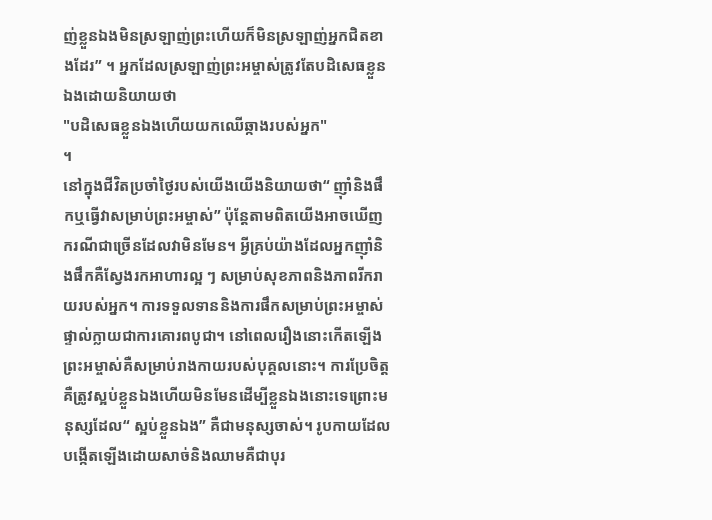ញ់ខ្លួនឯងមិនស្រឡាញ់ព្រះហើយក៏មិនស្រឡាញ់អ្នកជិតខាងដែរ” ។ អ្នកដែលស្រឡាញ់ព្រះអម្ចាស់ត្រូវតែបដិសេធខ្លួនឯងដោយនិយាយថា
"បដិសេធខ្លួនឯងហើយយកឈើឆ្កាងរបស់អ្នក"
។
នៅក្នុងជីវិតប្រចាំថ្ងៃរបស់យើងយើងនិយាយថា“ ញ៉ាំនិងផឹកឬធ្វើវាសម្រាប់ព្រះអម្ចាស់” ប៉ុន្តែតាមពិតយើងអាចឃើញករណីជាច្រើនដែលវាមិនមែន។ អ្វីគ្រប់យ៉ាងដែលអ្នកញ៉ាំនិងផឹកគឺស្វែងរកអាហារល្អ ៗ សម្រាប់សុខភាពនិងភាពរីករាយរបស់អ្នក។ ការទទួលទាននិងការផឹកសម្រាប់ព្រះអម្ចាស់ផ្ទាល់ក្លាយជាការគោរពបូជា។ នៅពេលរឿងនោះកើតឡើងព្រះអម្ចាស់គឺសម្រាប់រាងកាយរបស់បុគ្គលនោះ។ ការប្រែចិត្តគឺត្រូវស្អប់ខ្លួនឯងហើយមិនមែនដើម្បីខ្លួនឯងនោះទេព្រោះមនុស្សដែល“ ស្អប់ខ្លួនឯង” គឺជាមនុស្សចាស់។ រូបកាយដែលបង្កើតឡើងដោយសាច់និងឈាមគឺជាបុរ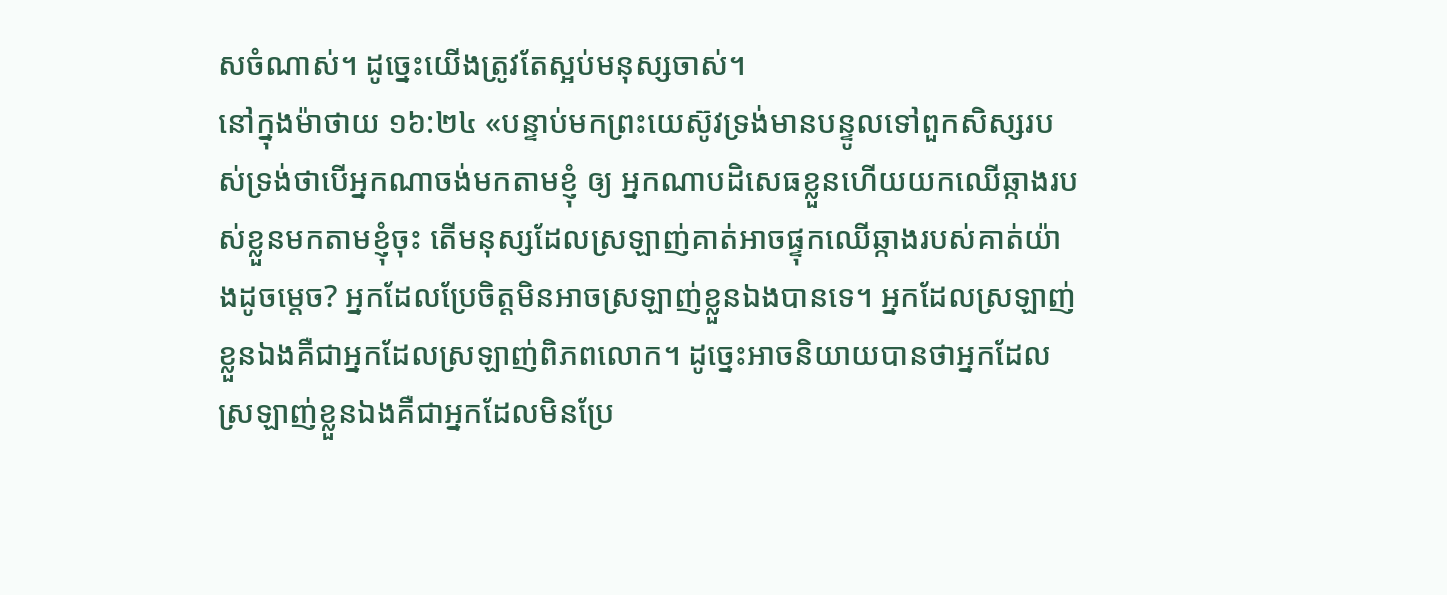សចំណាស់។ ដូច្នេះយើងត្រូវតែស្អប់មនុស្សចាស់។
នៅក្នុងម៉ាថាយ ១៦:២៤ «បន្ទាប់មកព្រះយេស៊ូវទ្រង់មានបន្ទូលទៅពួកសិស្សរបស់ទ្រង់ថាបើអ្នកណាចង់មកតាមខ្ញុំ ឲ្យ អ្នកណាបដិសេធខ្លួនហើយយកឈើឆ្កាងរបស់ខ្លួនមកតាមខ្ញុំចុះ តើមនុស្សដែលស្រឡាញ់គាត់អាចផ្ទុកឈើឆ្កាងរបស់គាត់យ៉ាងដូចម្តេច? អ្នកដែលប្រែចិត្តមិនអាចស្រឡាញ់ខ្លួនឯងបានទេ។ អ្នកដែលស្រឡាញ់ខ្លួនឯងគឺជាអ្នកដែលស្រឡាញ់ពិភពលោក។ ដូច្នេះអាចនិយាយបានថាអ្នកដែលស្រឡាញ់ខ្លួនឯងគឺជាអ្នកដែលមិនប្រែ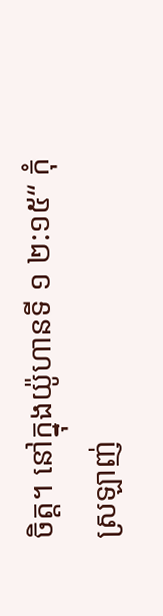ចិត្ត។ នៅក្នុងយ៉ូហានទី ១ ២:១៥“ កុំស្រឡាញ់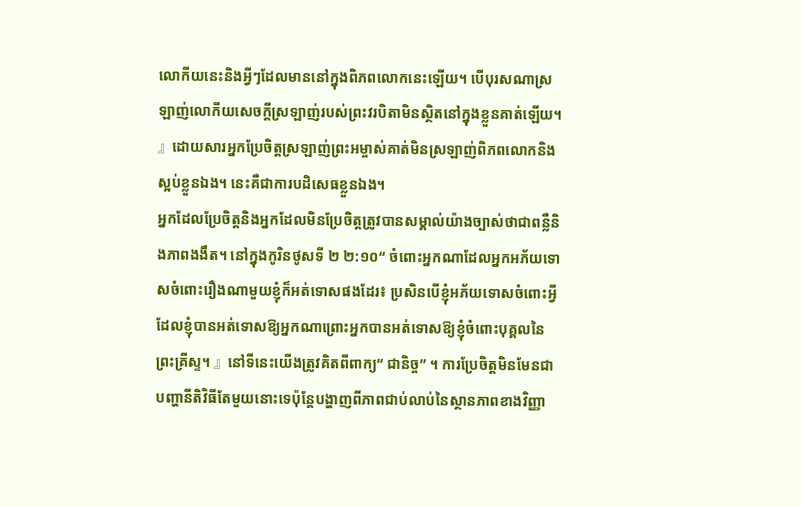លោកីយនេះនិងអ្វីៗដែលមាននៅក្នុងពិភពលោកនេះឡើយ។ បើបុរសណាស្រឡាញ់លោកីយសេចក្តីស្រឡាញ់របស់ព្រះវរបិតាមិនស្ថិតនៅក្នុងខ្លួនគាត់ឡើយ។ 』ដោយសារអ្នកប្រែចិត្តស្រឡាញ់ព្រះអម្ចាស់គាត់មិនស្រឡាញ់ពិភពលោកនិងស្អប់ខ្លួនឯង។ នេះគឺជាការបដិសេធខ្លួនឯង។
អ្នកដែលប្រែចិត្តនិងអ្នកដែលមិនប្រែចិត្តត្រូវបានសម្គាល់យ៉ាងច្បាស់ថាជាពន្លឺនិងភាពងងឹត។ នៅក្នុងកូរិនថូសទី ២ ២:១០“ ចំពោះអ្នកណាដែលអ្នកអភ័យទោសចំពោះរឿងណាមួយខ្ញុំក៏អត់ទោសផងដែរ៖ ប្រសិនបើខ្ញុំអភ័យទោសចំពោះអ្វីដែលខ្ញុំបានអត់ទោសឱ្យអ្នកណាព្រោះអ្នកបានអត់ទោសឱ្យខ្ញុំចំពោះបុគ្គលនៃព្រះគ្រីស្ទ។ 』នៅទីនេះយើងត្រូវគិតពីពាក្យ“ ជានិច្ច” ។ ការប្រែចិត្តមិនមែនជាបញ្ហានីតិវិធីតែមួយនោះទេប៉ុន្តែបង្ហាញពីភាពជាប់លាប់នៃស្ថានភាពខាងវិញ្ញា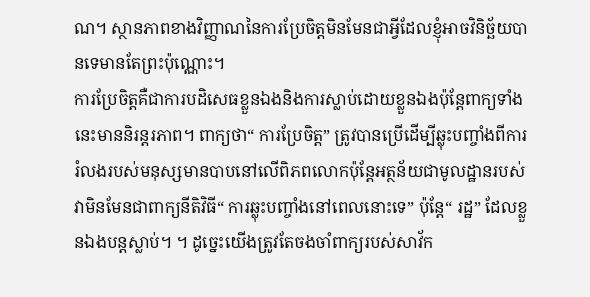ណ។ ស្ថានភាពខាងវិញ្ញាណនៃការប្រែចិត្តមិនមែនជាអ្វីដែលខ្ញុំអាចវិនិច្ឆ័យបានទេមានតែព្រះប៉ុណ្ណោះ។
ការប្រែចិត្តគឺជាការបដិសេធខ្លួនឯងនិងការស្លាប់ដោយខ្លួនឯងប៉ុន្តែពាក្យទាំងនេះមាននិរន្តរភាព។ ពាក្យថា“ ការប្រែចិត្ត” ត្រូវបានប្រើដើម្បីឆ្លុះបញ្ចាំងពីការរំលងរបស់មនុស្សមានបាបនៅលើពិភពលោកប៉ុន្តែអត្ថន័យជាមូលដ្ឋានរបស់វាមិនមែនជាពាក្យនីតិវិធី“ ការឆ្លុះបញ្ចាំងនៅពេលនោះទេ” ប៉ុន្តែ“ រដ្ឋ” ដែលខ្លួនឯងបន្តស្លាប់។ ។ ដូច្នេះយើងត្រូវតែចងចាំពាក្យរបស់សាវ័ក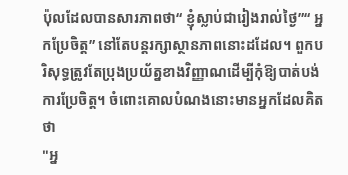ប៉ុលដែលបានសារភាពថា“ ខ្ញុំស្លាប់ជារៀងរាល់ថ្ងៃ”“ អ្នកប្រែចិត្ត” នៅតែបន្តរក្សាស្ថានភាពនោះដដែល។ ពួកបរិសុទ្ធត្រូវតែប្រុងប្រយ័ត្នខាងវិញ្ញាណដើម្បីកុំឱ្យបាត់បង់ការប្រែចិត្ត។ ចំពោះគោលបំណងនោះមានអ្នកដែលគិតថា
"អ្ន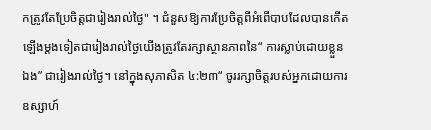កត្រូវតែប្រែចិត្តជារៀងរាល់ថ្ងៃ" ។ ជំនួសឱ្យការប្រែចិត្តពីអំពើបាបដែលបានកើតឡើងម្តងទៀតជារៀងរាល់ថ្ងៃយើងត្រូវតែរក្សាស្ថានភាពនៃ“ ការស្លាប់ដោយខ្លួនឯង” ជារៀងរាល់ថ្ងៃ។ នៅក្នុងសុភាសិត ៤:២៣“ ចូររក្សាចិត្តរបស់អ្នកដោយការឧស្សាហ៍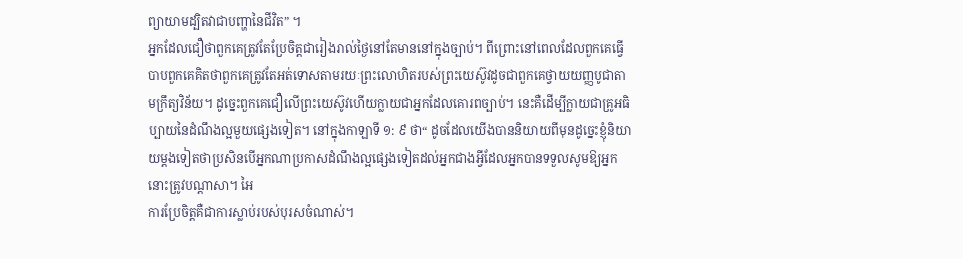ព្យាយាមដ្បិតវាជាបញ្ហានៃជីវិត” ។
អ្នកដែលជឿថាពួកគេត្រូវតែប្រែចិត្តជារៀងរាល់ថ្ងៃនៅតែមាននៅក្នុងច្បាប់។ ពីព្រោះនៅពេលដែលពួកគេធ្វើបាបពួកគេគិតថាពួកគេត្រូវតែអត់ទោសតាមរយៈព្រះលោហិតរបស់ព្រះយេស៊ូវដូចជាពួកគេថ្វាយយញ្ញបូជាតាមក្រឹត្យវិន័យ។ ដូច្នេះពួកគេជឿលើព្រះយេស៊ូវហើយក្លាយជាអ្នកដែលគោរពច្បាប់។ នេះគឺដើម្បីក្លាយជាគ្រូអធិប្បាយនៃដំណឹងល្អមួយផ្សេងទៀត។ នៅក្នុងកាឡាទី ១: ៩ ថា“ ដូចដែលយើងបាននិយាយពីមុនដូច្នេះខ្ញុំនិយាយម្តងទៀតថាប្រសិនបើអ្នកណាប្រកាសដំណឹងល្អផ្សេងទៀតដល់អ្នកជាងអ្វីដែលអ្នកបានទទួលសូមឱ្យអ្នកនោះត្រូវបណ្តាសា។ អៃ
ការប្រែចិត្តគឺជាការស្លាប់របស់បុរសចំណាស់។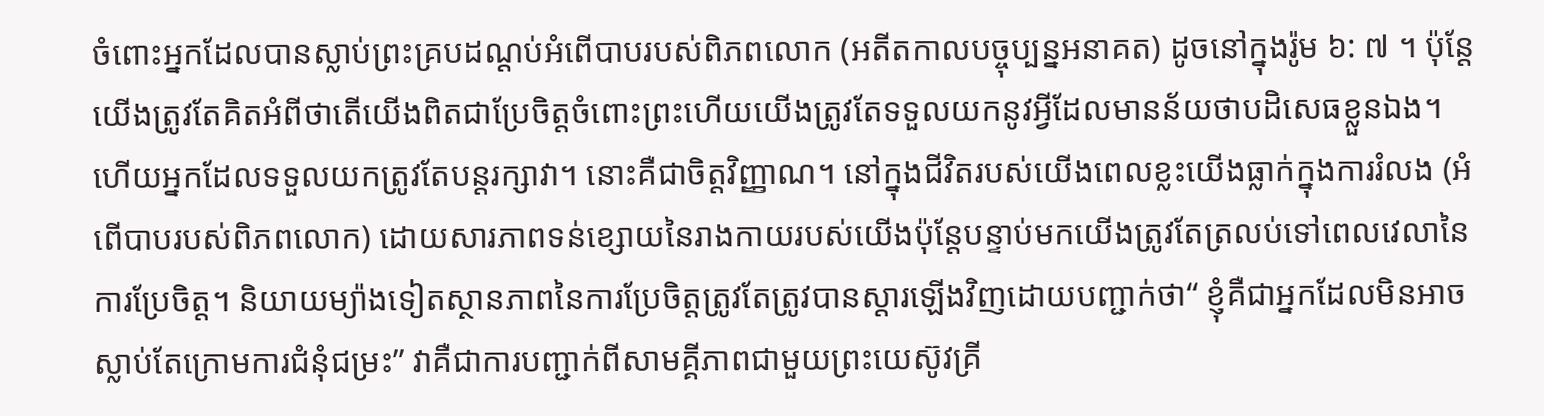ចំពោះអ្នកដែលបានស្លាប់ព្រះគ្របដណ្តប់អំពើបាបរបស់ពិភពលោក (អតីតកាលបច្ចុប្បន្នអនាគត) ដូចនៅក្នុងរ៉ូម ៦: ៧ ។ ប៉ុន្តែយើងត្រូវតែគិតអំពីថាតើយើងពិតជាប្រែចិត្តចំពោះព្រះហើយយើងត្រូវតែទទួលយកនូវអ្វីដែលមានន័យថាបដិសេធខ្លួនឯង។ ហើយអ្នកដែលទទួលយកត្រូវតែបន្តរក្សាវា។ នោះគឺជាចិត្តវិញ្ញាណ។ នៅក្នុងជីវិតរបស់យើងពេលខ្លះយើងធ្លាក់ក្នុងការរំលង (អំពើបាបរបស់ពិភពលោក) ដោយសារភាពទន់ខ្សោយនៃរាងកាយរបស់យើងប៉ុន្តែបន្ទាប់មកយើងត្រូវតែត្រលប់ទៅពេលវេលានៃការប្រែចិត្ត។ និយាយម្យ៉ាងទៀតស្ថានភាពនៃការប្រែចិត្តត្រូវតែត្រូវបានស្តារឡើងវិញដោយបញ្ជាក់ថា“ ខ្ញុំគឺជាអ្នកដែលមិនអាចស្លាប់តែក្រោមការជំនុំជម្រះ” វាគឺជាការបញ្ជាក់ពីសាមគ្គីភាពជាមួយព្រះយេស៊ូវគ្រី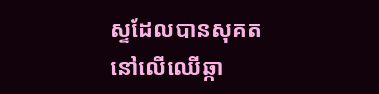ស្ទដែលបានសុគតនៅលើឈើឆ្កា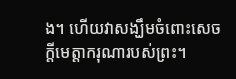ង។ ហើយវាសង្ឃឹមចំពោះសេចក្តីមេត្តាករុណារបស់ព្រះ។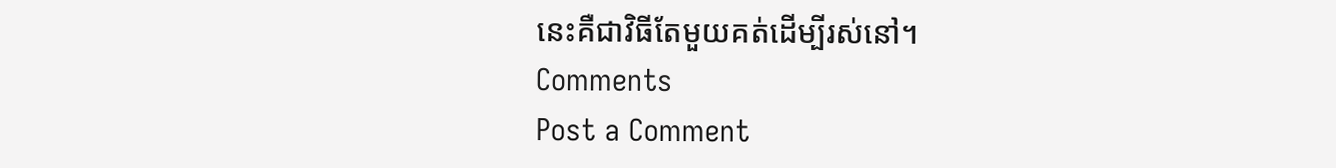នេះគឺជាវិធីតែមួយគត់ដើម្បីរស់នៅ។
Comments
Post a Comment